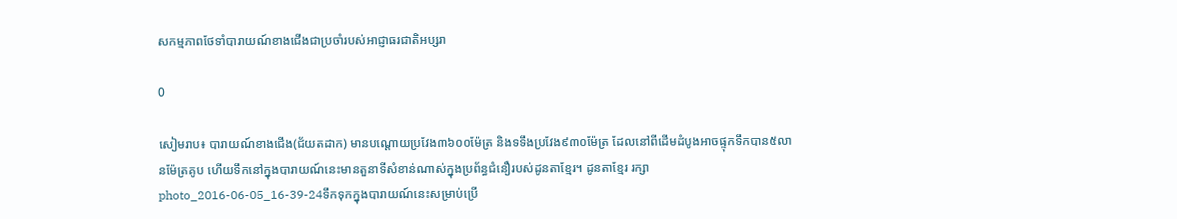សកម្មភាពថែទាំបារាយណ៍ខាងជើងជាប្រចាំរបស់អាជ្ញាធរជាតិអប្សរា

0

សៀមរាប៖ បារាយណ៍ខាងជើង(ជ័យតដាក) មានបណ្តោយប្រវែង៣៦០០ម៉ែត្រ និងទទឹងប្រវែង៩៣០ម៉ែត្រ ដែលនៅពីដើមដំបូងអាចផ្ទុកទឹកបាន៥លានម៉ែត្រគូប ហើយទឹកនៅក្នុងបារាយណ៍នេះមានតួនាទីសំខាន់ណាស់ក្នុងប្រព័ន្ធជំនឿរបស់ដូនតាខ្មែរ។ ដូនតាខ្មែរ រក្សាphoto_2016-06-05_16-39-24ទឹកទុកក្នុងបារាយណ៍នេះសម្រាប់ប្រើ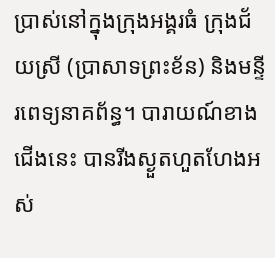ប្រាស់នៅក្នុងក្រុងអង្គរធំ ក្រុងជ័យស្រី (ប្រាសាទព្រះខ័ន) និងមន្ទីរពេទ្យនាគព័ន្ធ។ បារាយណ៍ខាងជើងនេះ បានរីងស្ងួតហួតហែងអស់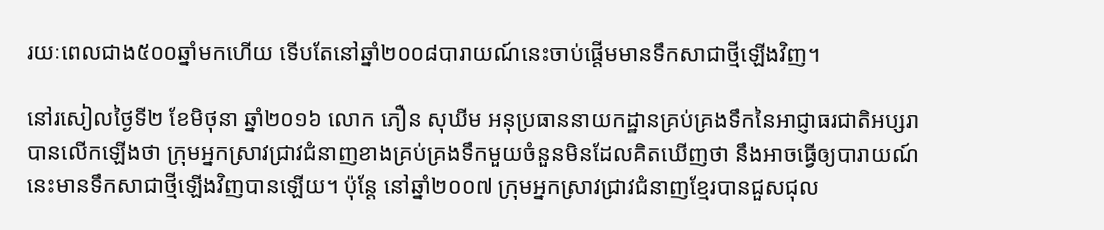រយៈពេលជាង៥០០ឆ្នាំមកហើយ ទើបតែនៅឆ្នាំ២០០៨បារាយណ៍នេះចាប់ផ្តើមមានទឹកសាជាថ្មីឡើងវិញ។

នៅរសៀលថ្ងៃទី២ ខែមិថុនា ឆ្នាំ២០១៦ លោក ភឿន សុឃីម អនុប្រធាននាយកដ្ឋានគ្រប់គ្រងទឹកនៃអាជ្ញាធរជាតិអប្សរាបានលើកឡើងថា ក្រុមអ្នកស្រាវជ្រាវជំនាញខាងគ្រប់គ្រងទឹកមួយចំនួនមិនដែលគិតឃើញថា នឹងអាចធ្វើឲ្យបារាយណ៍នេះមានទឹកសាជាថ្មីឡើងវិញបានឡើយ។ ប៉ុន្តែ នៅឆ្នាំ២០០៧ ក្រុមអ្នកស្រាវជ្រាវជំនាញខ្មែរបានជួសជុល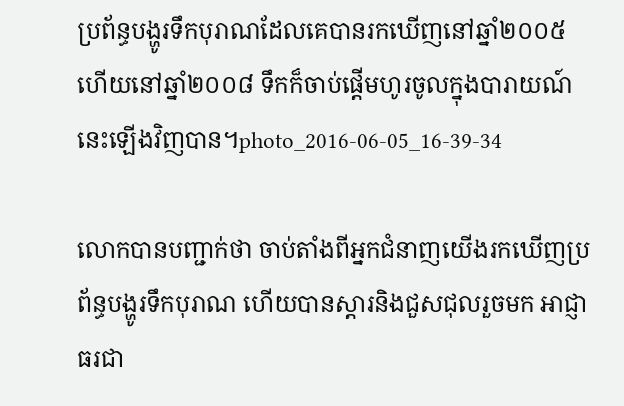ប្រព័ន្ធបង្ហូរទឹកបុរាណដែលគេបានរកឃើញនៅឆ្នាំ២០០៥ ហើយនៅឆ្នាំ២០០៨ ទឹកក៏ចាប់ផ្តើមហូរចូលក្នុងបារាយណ៍នេះឡើងវិញបាន។photo_2016-06-05_16-39-34

លោកបានបញ្ជាក់ថា ចាប់តាំងពីអ្នកជំនាញយើងរកឃើញប្រព័ន្ធបង្ហូរទឹកបុរាណ ហើយបានស្តារនិងជួសជុលរួចមក អាជ្ញាធរជា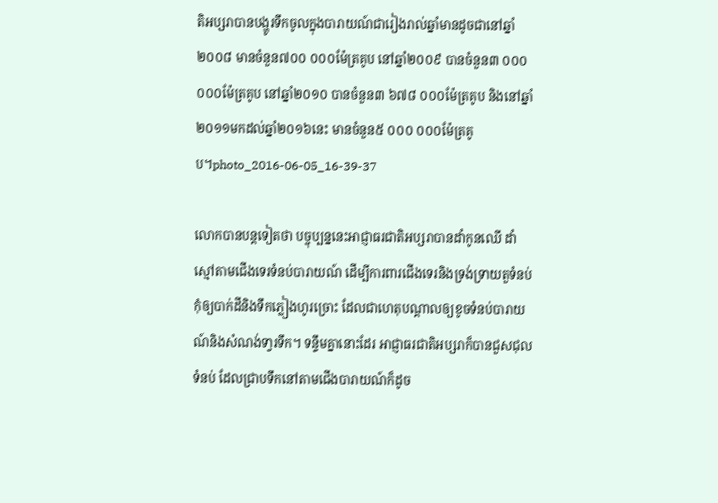តិអប្សរាបានបង្ហូរទឹកចូលក្នុងបារាយណ៍ជារៀងរាល់ឆ្នាំមានដូចជានៅឆ្នាំ២០០៨ មានចំនួន៧០០ ០០០ម៉ែត្រគូប នៅឆ្នាំ២០០៩ បានចំនួន៣ ០០០ ០០០ម៉ែត្រគូប នៅឆ្នាំ២០១០ បានចំនួន៣ ៦៧៨ ០០០ម៉ែត្រគូប និងនៅឆ្នាំ២០១១មកដល់ឆ្នាំ២០១៦នេះ មានចំនួន៥ ០០០ ០០០ម៉ែត្រគូប។photo_2016-06-05_16-39-37

លោកបានបន្តទៀតថា បច្ចុប្បន្ននេះអាជ្ញាធរជាតិអប្សរាបានដាំកូនឈើ ដាំស្មៅតាមជើងទេរទំនប់បារាយណ៍ ដើម្បីការពារជើងទេរនិងទ្រង់ទ្រាយតួទំនប់កុំឲ្យបាក់ដីនិងទឹកភ្លៀងហូរច្រោះ ដែលជាហេតុបណ្តាលឲ្យខូចទំនប់បារាយណ៍និងសំណង់ទា្វរទឹក។ ទន្ទឹមគ្នានោះដែរ អាជ្ញាធរជាតិអប្សរាក៏បានជួសជុលទំនប់ ដែលជ្រាបទឹកនៅតាមជើងបារាយណ៍ក៏ដូច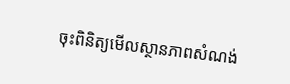ចុះពិនិត្យមើលស្ថានភាពសំណង់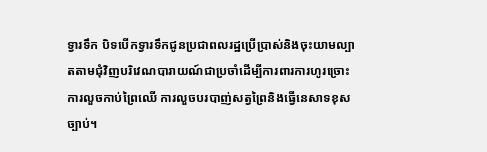ទ្វារទឹក បិទបើកទ្វារទឹកជូនប្រជាពលរដ្ឋប្រើប្រាស់និងចុះយាមល្បាតតាមជុំវិញបរិវេណបារាយណ៍ជាប្រចាំដើម្បីការពារការហូរច្រោះ ការលួចកាប់ព្រៃឈើ ការលួចបរបាញ់សត្វព្រៃនិងធ្វើនេសាទខុសច្បាប់។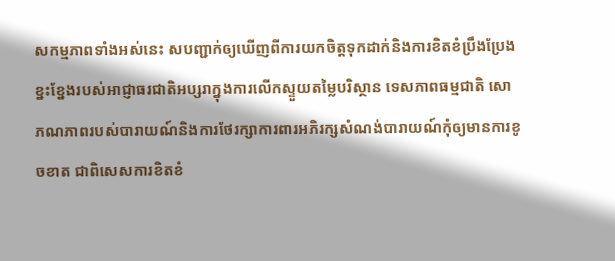សកម្មភាពទាំងអស់នេះ សបញ្ជាក់ឲ្យឃើញពីការយកចិត្តទុកដាក់និងការខិតខំប្រឹងប្រែងខ្នះខ្នែងរបស់អាជ្ញាធរជាតិអប្សរាក្នុងការលើកស្ទួយតម្លៃបរិស្ថាន ទេសភាពធម្មជាតិ សោភណភាពរបស់បារាយណ៍និងការថែរក្សាការពារអភិរក្សសំណង់បារាយណ៍កុំឲ្យមានការខូចខាត ជាពិសេសការខិតខំ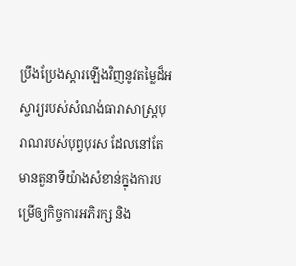ប្រឹងប្រែងស្តារឡើងវិញនូវតម្លៃដ៏អស្ចារ្យរបស់សំណង់ធារាសាស្ត្របុរាណរបស់បុព្វបុរស ដែលនៅតែមានតួនាទីយ៉ាងសំខាន់ក្នុងការបម្រើឲ្យកិច្ចការអភិរក្ស និង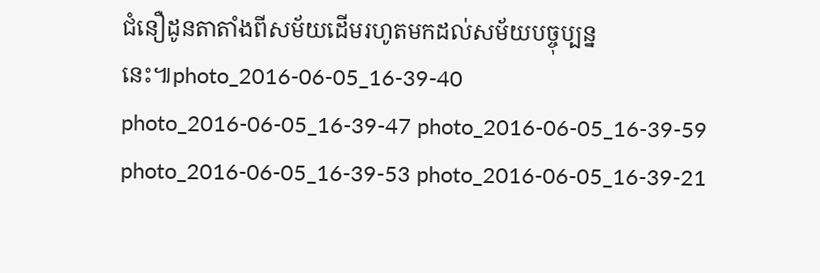ជំនឿដូនតាតាំងពីសម័យដើមរហូតមកដល់សម័យបច្ចុប្បន្ននេះ៕photo_2016-06-05_16-39-40 photo_2016-06-05_16-39-47 photo_2016-06-05_16-39-59 photo_2016-06-05_16-39-53 photo_2016-06-05_16-39-21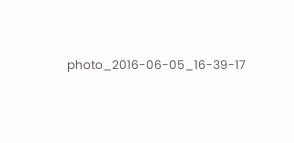photo_2016-06-05_16-39-17